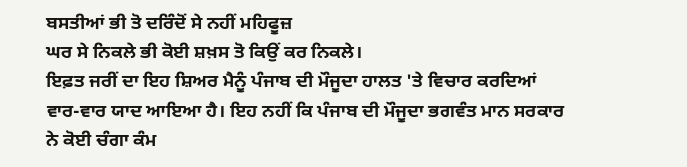ਬਸਤੀਆਂ ਭੀ ਤੋ ਦਰਿੰਦੋਂ ਸੇ ਨਹੀਂ ਮਹਿਫੂਜ਼
ਘਰ ਸੇ ਨਿਕਲੇ ਭੀ ਕੋਈ ਸ਼ਖ਼ਸ ਤੋ ਕਿਉਂ ਕਰ ਨਿਕਲੇ।
ਇਫ਼ਤ ਜਰੀਂ ਦਾ ਇਹ ਸ਼ਿਅਰ ਮੈਨੂੰ ਪੰਜਾਬ ਦੀ ਮੌਜੂਦਾ ਹਾਲਤ 'ਤੇ ਵਿਚਾਰ ਕਰਦਿਆਂ ਵਾਰ-ਵਾਰ ਯਾਦ ਆਇਆ ਹੈ। ਇਹ ਨਹੀਂ ਕਿ ਪੰਜਾਬ ਦੀ ਮੌਜੂਦਾ ਭਗਵੰਤ ਮਾਨ ਸਰਕਾਰ ਨੇ ਕੋਈ ਚੰਗਾ ਕੰਮ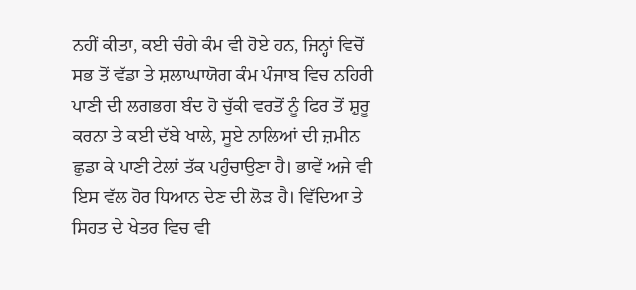ਨਹੀਂ ਕੀਤਾ, ਕਈ ਚੰਗੇ ਕੰਮ ਵੀ ਹੋਏ ਹਨ, ਜਿਨ੍ਹਾਂ ਵਿਚੋਂ ਸਭ ਤੋਂ ਵੱਡਾ ਤੇ ਸ਼ਲਾਘਾਯੋਗ ਕੰਮ ਪੰਜਾਬ ਵਿਚ ਨਹਿਰੀ ਪਾਣੀ ਦੀ ਲਗਭਗ ਬੰਦ ਹੋ ਚੁੱਕੀ ਵਰਤੋਂ ਨੂੰ ਫਿਰ ਤੋਂ ਸ਼ੁਰੂ ਕਰਨਾ ਤੇ ਕਈ ਦੱਬੇ ਖਾਲੇ, ਸੂਏ ਨਾਲਿਆਂ ਦੀ ਜ਼ਮੀਨ ਛੁਡਾ ਕੇ ਪਾਣੀ ਟੇਲਾਂ ਤੱਕ ਪਹੁੰਚਾਉਣਾ ਹੈ। ਭਾਵੇਂ ਅਜੇ ਵੀ ਇਸ ਵੱਲ ਹੋਰ ਧਿਆਨ ਦੇਣ ਦੀ ਲੋੜ ਹੈ। ਵਿੱਦਿਆ ਤੇ ਸਿਹਤ ਦੇ ਖੇਤਰ ਵਿਚ ਵੀ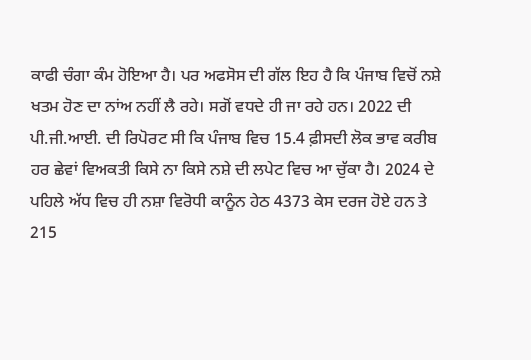ਕਾਫੀ ਚੰਗਾ ਕੰਮ ਹੋਇਆ ਹੈ। ਪਰ ਅਫਸੋਸ ਦੀ ਗੱਲ ਇਹ ਹੈ ਕਿ ਪੰਜਾਬ ਵਿਚੋਂ ਨਸ਼ੇ ਖਤਮ ਹੋਣ ਦਾ ਨਾਂਅ ਨਹੀਂ ਲੈ ਰਹੇ। ਸਗੋਂ ਵਧਦੇ ਹੀ ਜਾ ਰਹੇ ਹਨ। 2022 ਦੀ ਪੀ.ਜੀ.ਆਈ. ਦੀ ਰਿਪੋਰਟ ਸੀ ਕਿ ਪੰਜਾਬ ਵਿਚ 15.4 ਫ਼ੀਸਦੀ ਲੋਕ ਭਾਵ ਕਰੀਬ ਹਰ ਛੇਵਾਂ ਵਿਅਕਤੀ ਕਿਸੇ ਨਾ ਕਿਸੇ ਨਸ਼ੇ ਦੀ ਲਪੇਟ ਵਿਚ ਆ ਚੁੱਕਾ ਹੈ। 2024 ਦੇ ਪਹਿਲੇ ਅੱਧ ਵਿਚ ਹੀ ਨਸ਼ਾ ਵਿਰੋਧੀ ਕਾਨੂੰਨ ਹੇਠ 4373 ਕੇਸ ਦਰਜ ਹੋਏ ਹਨ ਤੇ 215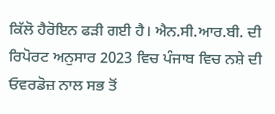ਕਿੱਲੋ ਹੈਰੋਇਨ ਫੜੀ ਗਈ ਹੈ। ਐਨ.ਸੀ.ਆਰ.ਬੀ. ਦੀ ਰਿਪੋਰਟ ਅਨੁਸਾਰ 2023 ਵਿਚ ਪੰਜਾਬ ਵਿਚ ਨਸ਼ੇ ਦੀ ਓਵਰਡੋਜ਼ ਨਾਲ ਸਭ ਤੋਂ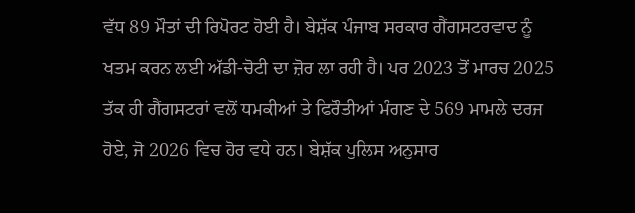ਵੱਧ 89 ਮੌਤਾਂ ਦੀ ਰਿਪੋਰਟ ਹੋਈ ਹੈ। ਬੇਸ਼ੱਕ ਪੰਜਾਬ ਸਰਕਾਰ ਗੈਂਗਸਟਰਵਾਦ ਨੂੰ ਖਤਮ ਕਰਨ ਲਈ ਅੱਡੀ-ਚੋਟੀ ਦਾ ਜ਼ੋਰ ਲਾ ਰਹੀ ਹੈ। ਪਰ 2023 ਤੋਂ ਮਾਰਚ 2025 ਤੱਕ ਹੀ ਗੈਂਗਸਟਰਾਂ ਵਲੋਂ ਧਮਕੀਆਂ ਤੇ ਫਿਰੌਤੀਆਂ ਮੰਗਣ ਦੇ 569 ਮਾਮਲੇ ਦਰਜ ਹੋਏ, ਜੋ 2026 ਵਿਚ ਹੋਰ ਵਧੇ ਹਨ। ਬੇਸ਼ੱਕ ਪੁਲਿਸ ਅਨੁਸਾਰ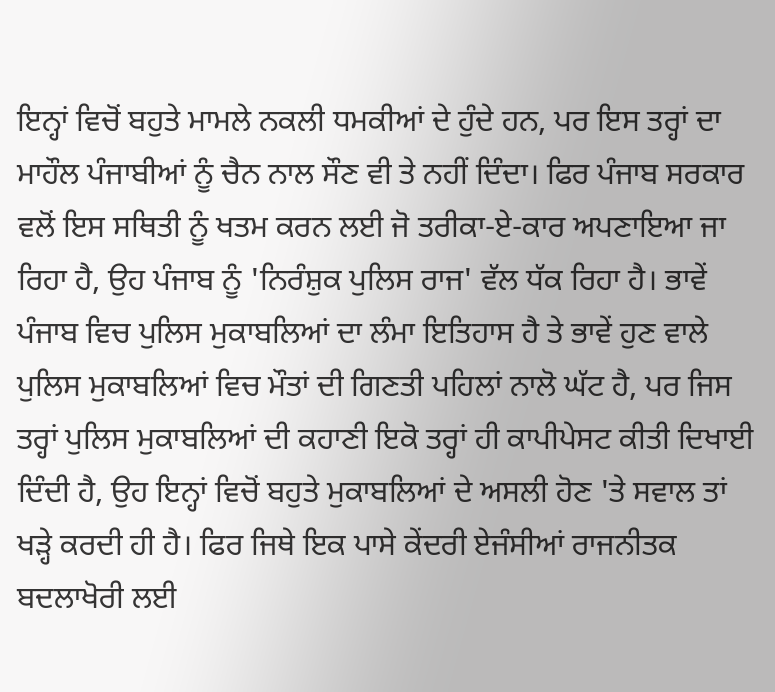ਇਨ੍ਹਾਂ ਵਿਚੋਂ ਬਹੁਤੇ ਮਾਮਲੇ ਨਕਲੀ ਧਮਕੀਆਂ ਦੇ ਹੁੰਦੇ ਹਨ, ਪਰ ਇਸ ਤਰ੍ਹਾਂ ਦਾ ਮਾਹੌਲ ਪੰਜਾਬੀਆਂ ਨੂੰ ਚੈਨ ਨਾਲ ਸੌਣ ਵੀ ਤੇ ਨਹੀਂ ਦਿੰਦਾ। ਫਿਰ ਪੰਜਾਬ ਸਰਕਾਰ ਵਲੋਂ ਇਸ ਸਥਿਤੀ ਨੂੰ ਖਤਮ ਕਰਨ ਲਈ ਜੋ ਤਰੀਕਾ-ਏ-ਕਾਰ ਅਪਣਾਇਆ ਜਾ ਰਿਹਾ ਹੈ, ਉਹ ਪੰਜਾਬ ਨੂੰ 'ਨਿਰੰਸ਼ੁਕ ਪੁਲਿਸ ਰਾਜ' ਵੱਲ ਧੱਕ ਰਿਹਾ ਹੈ। ਭਾਵੇਂ ਪੰਜਾਬ ਵਿਚ ਪੁਲਿਸ ਮੁਕਾਬਲਿਆਂ ਦਾ ਲੰਮਾ ਇਤਿਹਾਸ ਹੈ ਤੇ ਭਾਵੇਂ ਹੁਣ ਵਾਲੇ ਪੁਲਿਸ ਮੁਕਾਬਲਿਆਂ ਵਿਚ ਮੌਤਾਂ ਦੀ ਗਿਣਤੀ ਪਹਿਲਾਂ ਨਾਲੋ ਘੱਟ ਹੈ, ਪਰ ਜਿਸ ਤਰ੍ਹਾਂ ਪੁਲਿਸ ਮੁਕਾਬਲਿਆਂ ਦੀ ਕਹਾਣੀ ਇਕੋ ਤਰ੍ਹਾਂ ਹੀ ਕਾਪੀਪੇਸਟ ਕੀਤੀ ਦਿਖਾਈ ਦਿੰਦੀ ਹੈ, ਉਹ ਇਨ੍ਹਾਂ ਵਿਚੋਂ ਬਹੁਤੇ ਮੁਕਾਬਲਿਆਂ ਦੇ ਅਸਲੀ ਹੋਣ 'ਤੇ ਸਵਾਲ ਤਾਂ ਖੜ੍ਹੇ ਕਰਦੀ ਹੀ ਹੈ। ਫਿਰ ਜਿਥੇ ਇਕ ਪਾਸੇ ਕੇਂਦਰੀ ਏਜੰਸੀਆਂ ਰਾਜਨੀਤਕ ਬਦਲਾਖੋਰੀ ਲਈ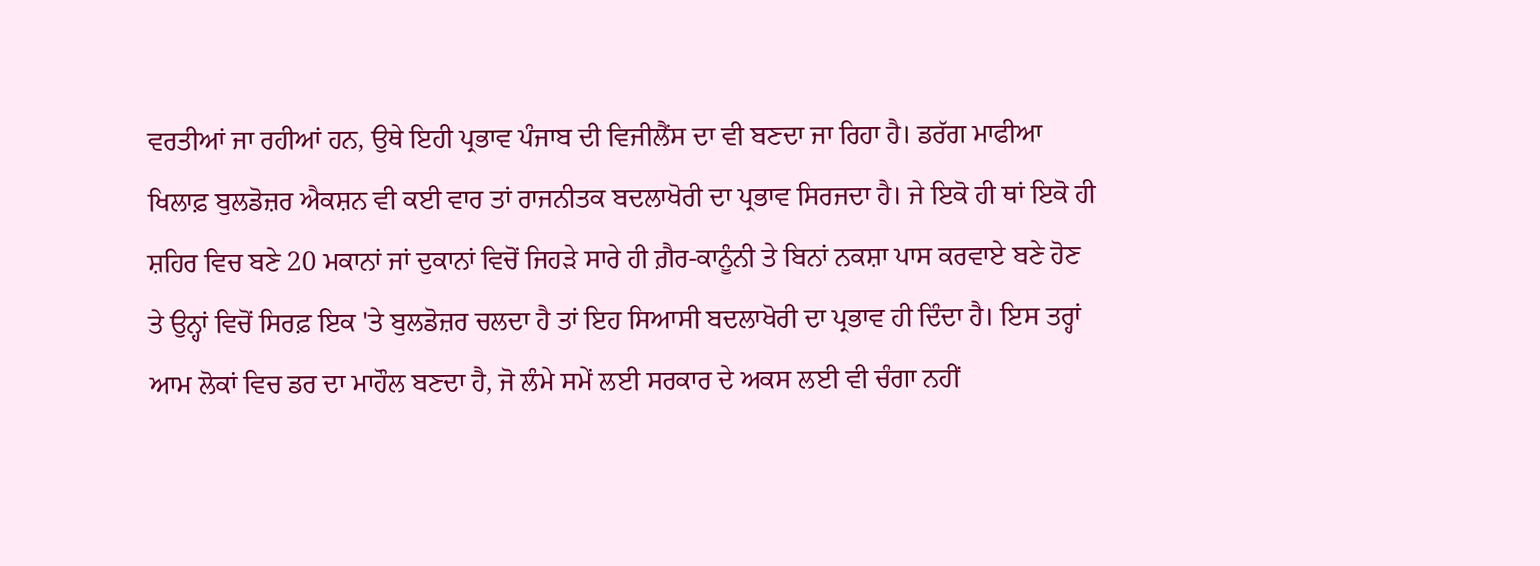ਵਰਤੀਆਂ ਜਾ ਰਹੀਆਂ ਹਨ, ਉਥੇ ਇਹੀ ਪ੍ਰਭਾਵ ਪੰਜਾਬ ਦੀ ਵਿਜੀਲੈਂਸ ਦਾ ਵੀ ਬਣਦਾ ਜਾ ਰਿਹਾ ਹੈ। ਡਰੱਗ ਮਾਫੀਆ ਖਿਲਾਫ਼ ਬੁਲਡੋਜ਼ਰ ਐਕਸ਼ਨ ਵੀ ਕਈ ਵਾਰ ਤਾਂ ਰਾਜਨੀਤਕ ਬਦਲਾਖੋਰੀ ਦਾ ਪ੍ਰਭਾਵ ਸਿਰਜਦਾ ਹੈ। ਜੇ ਇਕੋ ਹੀ ਥਾਂ ਇਕੋ ਹੀ ਸ਼ਹਿਰ ਵਿਚ ਬਣੇ 20 ਮਕਾਨਾਂ ਜਾਂ ਦੁਕਾਨਾਂ ਵਿਚੋਂ ਜਿਹੜੇ ਸਾਰੇ ਹੀ ਗ਼ੈਰ-ਕਾਨੂੰਨੀ ਤੇ ਬਿਨਾਂ ਨਕਸ਼ਾ ਪਾਸ ਕਰਵਾਏ ਬਣੇ ਹੋਣ ਤੇ ਉਨ੍ਹਾਂ ਵਿਚੋਂ ਸਿਰਫ਼ ਇਕ 'ਤੇ ਬੁਲਡੋਜ਼ਰ ਚਲਦਾ ਹੈ ਤਾਂ ਇਹ ਸਿਆਸੀ ਬਦਲਾਖੋਰੀ ਦਾ ਪ੍ਰਭਾਵ ਹੀ ਦਿੰਦਾ ਹੈ। ਇਸ ਤਰ੍ਹਾਂ ਆਮ ਲੋਕਾਂ ਵਿਚ ਡਰ ਦਾ ਮਾਹੌਲ ਬਣਦਾ ਹੈ, ਜੋ ਲੰਮੇ ਸਮੇਂ ਲਈ ਸਰਕਾਰ ਦੇ ਅਕਸ ਲਈ ਵੀ ਚੰਗਾ ਨਹੀਂ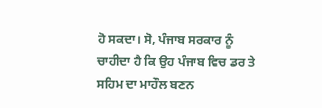ਹੋ ਸਕਦਾ। ਸੋ, ਪੰਜਾਬ ਸਰਕਾਰ ਨੂੰ ਚਾਹੀਦਾ ਹੈ ਕਿ ਉਹ ਪੰਜਾਬ ਵਿਚ ਡਰ ਤੇ ਸਹਿਮ ਦਾ ਮਾਹੌਲ ਬਣਨ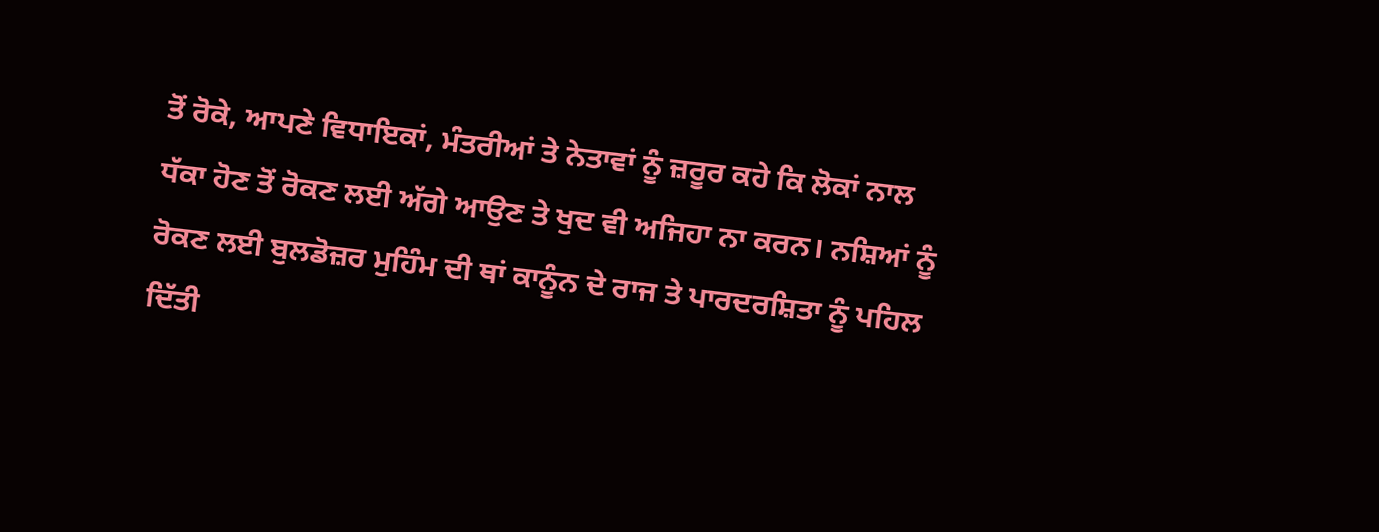ਤੋਂ ਰੋਕੇ, ਆਪਣੇ ਵਿਧਾਇਕਾਂ, ਮੰਤਰੀਆਂ ਤੇ ਨੇਤਾਵਾਂ ਨੂੰ ਜ਼ਰੂਰ ਕਹੇ ਕਿ ਲੋਕਾਂ ਨਾਲ ਧੱਕਾ ਹੋਣ ਤੋਂ ਰੋਕਣ ਲਈ ਅੱਗੇ ਆਉਣ ਤੇ ਖੁਦ ਵੀ ਅਜਿਹਾ ਨਾ ਕਰਨ। ਨਸ਼ਿਆਂ ਨੂੰ ਰੋਕਣ ਲਈ ਬੁਲਡੋਜ਼ਰ ਮੁਹਿੰਮ ਦੀ ਥਾਂ ਕਾਨੂੰਨ ਦੇ ਰਾਜ ਤੇ ਪਾਰਦਰਸ਼ਿਤਾ ਨੂੰ ਪਹਿਲ ਦਿੱਤੀ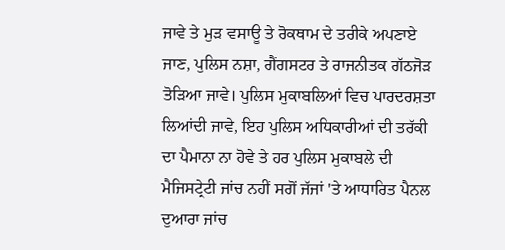ਜਾਵੇ ਤੇ ਮੁੜ ਵਸਾਊ ਤੇ ਰੋਕਥਾਮ ਦੇ ਤਰੀਕੇ ਅਪਣਾਏ ਜਾਣ, ਪੁਲਿਸ ਨਸ਼ਾ, ਗੈਂਗਸਟਰ ਤੇ ਰਾਜਨੀਤਕ ਗੱਠਜੋੜ ਤੋੜਿਆ ਜਾਵੇ। ਪੁਲਿਸ ਮੁਕਾਬਲਿਆਂ ਵਿਚ ਪਾਰਦਰਸ਼ਤਾ ਲਿਆਂਦੀ ਜਾਵੇ, ਇਹ ਪੁਲਿਸ ਅਧਿਕਾਰੀਆਂ ਦੀ ਤਰੱਕੀ ਦਾ ਪੈਮਾਨਾ ਨਾ ਹੋਵੇ ਤੇ ਹਰ ਪੁਲਿਸ ਮੁਕਾਬਲੇ ਦੀ ਮੈਜਿਸਟ੍ਰੇਟੀ ਜਾਂਚ ਨਹੀਂ ਸਗੋਂ ਜੱਜਾਂ 'ਤੇ ਆਧਾਰਿਤ ਪੈਨਲ ਦੁਆਰਾ ਜਾਂਚ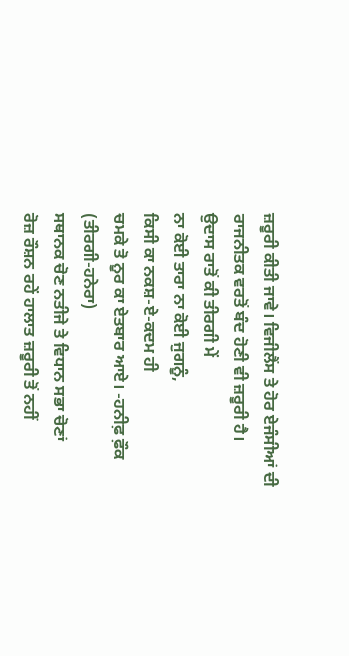ਜ਼ਰੂਰੀ ਕੀਤੀ ਜਾਵੇ। ਵਿਜੀਲੈਂਸ ਤੇ ਹੋਰ ਏਜੰਸੀਆਂ ਦੀ ਰਾਜਨੀਤਕ ਵਰਤੋਂ ਬੰਦ ਹੋਣੀ ਵੀ ਜ਼ਰੂਰੀ ਹੈ।
ਉਦਾਸ ਰਾਤੋਂ ਕੀ ਤੀਰਗੀ ਮੇਂ
ਨਾ ਕੋਈ ਤਾਰਾ ਨਾ ਕੋਈ ਜੁਗਨੂੰ,
ਕਿਸੀ ਕਾ ਨਕਸ਼-ਏ-ਕਦਮ ਹੀ
ਚਮਕੇ ਤੋ ਨੂਰ ਕਾ ਏਤਬਾਰ ਆਏ। -ਹਨੀਫ਼ ਫ਼ੌਕ
(ਤੀਰਗੀ-ਹਨੇਰਾ)
ਸਥਾਨਕ ਚੋਣ ਨਤੀਜੇ ਤੇ ਵਿਧਾਨ ਸਭਾ ਚੋਣਾਂ
ਰੋਜ਼ ਰੌਸ਼ਨ ਰਹੇਂ ਹਾਲਾਤ ਜ਼ਰੂਰੀ ਤੋਂ ਨਹੀਂ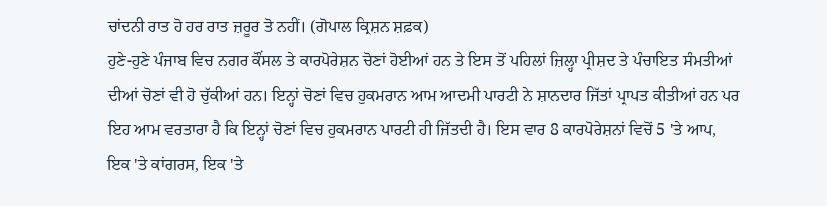ਚਾਂਦਨੀ ਰਾਤ ਹੋ ਹਰ ਰਾਤ ਜ਼ਰੂਰ ਤੋ ਨਹੀਂ। (ਗੋਪਾਲ ਕ੍ਰਿਸ਼ਨ ਸ਼ਫ਼ਕ)
ਹੁਣੇ-ਹੁਣੇ ਪੰਜਾਬ ਵਿਚ ਨਗਰ ਕੌਂਸਲ ਤੇ ਕਾਰਪੋਰੇਸ਼ਨ ਚੋਣਾਂ ਹੋਈਆਂ ਹਨ ਤੇ ਇਸ ਤੋਂ ਪਹਿਲਾਂ ਜ਼ਿਲ੍ਹਾ ਪ੍ਰੀਸ਼ਦ ਤੇ ਪੰਚਾਇਤ ਸੰਮਤੀਆਂ ਦੀਆਂ ਚੋਣਾਂ ਵੀ ਹੋ ਚੁੱਕੀਆਂ ਹਨ। ਇਨ੍ਹਾਂ ਚੋਣਾਂ ਵਿਚ ਹੁਕਮਰਾਨ ਆਮ ਆਦਮੀ ਪਾਰਟੀ ਨੇ ਸ਼ਾਨਦਾਰ ਜਿੱਤਾਂ ਪ੍ਰਾਪਤ ਕੀਤੀਆਂ ਹਨ ਪਰ ਇਹ ਆਮ ਵਰਤਾਰਾ ਹੈ ਕਿ ਇਨ੍ਹਾਂ ਚੋਣਾਂ ਵਿਚ ਹੁਕਮਰਾਨ ਪਾਰਟੀ ਹੀ ਜਿੱਤਦੀ ਹੈ। ਇਸ ਵਾਰ 8 ਕਾਰਪੋਰੇਸ਼ਨਾਂ ਵਿਚੋਂ 5 'ਤੇ ਆਪ, ਇਕ 'ਤੇ ਕਾਂਗਰਸ, ਇਕ 'ਤੇ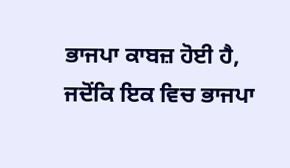ਭਾਜਪਾ ਕਾਬਜ਼ ਹੋਈ ਹੈ, ਜਦੋਂਕਿ ਇਕ ਵਿਚ ਭਾਜਪਾ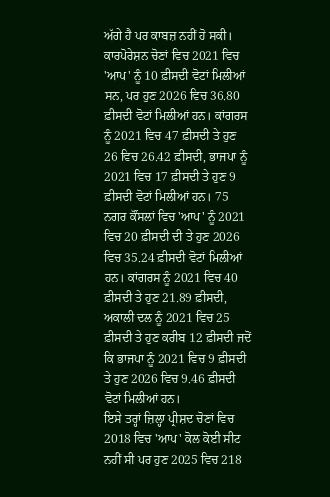ਅੱਗੇ ਹੈ ਪਰ ਕਾਬਜ਼ ਨਹੀਂ ਹੋ ਸਕੀ। ਕਾਰਪੋਰੇਸ਼ਨ ਚੋਣਾਂ ਵਿਚ 2021 ਵਿਚ 'ਆਪ' ਨੂੰ 10 ਫ਼ੀਸਦੀ ਵੋਟਾਂ ਮਿਲੀਆਂ ਸਨ, ਪਰ ਹੁਣ 2026 ਵਿਚ 36.80 ਫ਼ੀਸਦੀ ਵੋਟਾਂ ਮਿਲੀਆਂ ਹਨ। ਕਾਂਗਰਸ ਨੂੰ 2021 ਵਿਚ 47 ਫ਼ੀਸਦੀ ਤੇ ਹੁਣ 26 ਵਿਚ 26.42 ਫ਼ੀਸਦੀ, ਭਾਜਪਾ ਨੂੰ 2021 ਵਿਚ 17 ਫ਼ੀਸਦੀ ਤੇ ਹੁਣ 9 ਫ਼ੀਸਦੀ ਵੋਟਾਂ ਮਿਲੀਆਂ ਹਨ। 75 ਨਗਰ ਕੌਂਸਲਾਂ ਵਿਚ 'ਆਪ' ਨੂੰ 2021 ਵਿਚ 20 ਫ਼ੀਸਦੀ ਦੀ ਤੇ ਹੁਣ 2026 ਵਿਚ 35.24 ਫ਼ੀਸਦੀ ਵੋਟਾਂ ਮਿਲੀਆਂ ਹਨ। ਕਾਂਗਰਸ ਨੂੰ 2021 ਵਿਚ 40 ਫ਼ੀਸਦੀ ਤੇ ਹੁਣ 21.89 ਫ਼ੀਸਦੀ, ਅਕਾਲੀ ਦਲ ਨੂੰ 2021 ਵਿਚ 25 ਫ਼ੀਸਦੀ ਤੇ ਹੁਣ ਕਰੀਬ 12 ਫ਼ੀਸਦੀ ਜਦੋਂ ਕਿ ਭਾਜਪਾ ਨੂੰ 2021 ਵਿਚ 9 ਫ਼ੀਸਦੀ ਤੇ ਹੁਣ 2026 ਵਿਚ 9.46 ਫ਼ੀਸਦੀ ਵੋਟਾਂ ਮਿਲੀਆਂ ਹਨ।
ਇਸੇ ਤਰ੍ਹਾਂ ਜ਼ਿਲ੍ਹਾ ਪ੍ਰੀਸ਼ਦ ਚੋਣਾਂ ਵਿਚ 2018 ਵਿਚ 'ਆਪ' ਕੋਲ ਕੋਈ ਸੀਟ ਨਹੀਂ ਸੀ ਪਰ ਹੁਣ 2025 ਵਿਚ 218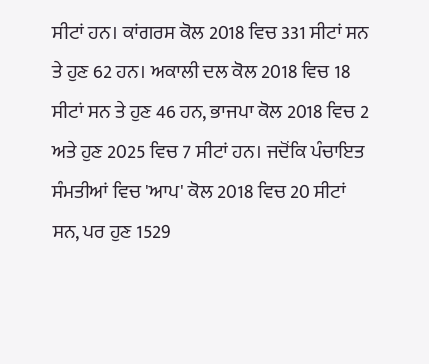ਸੀਟਾਂ ਹਨ। ਕਾਂਗਰਸ ਕੋਲ 2018 ਵਿਚ 331 ਸੀਟਾਂ ਸਨ ਤੇ ਹੁਣ 62 ਹਨ। ਅਕਾਲੀ ਦਲ ਕੋਲ 2018 ਵਿਚ 18 ਸੀਟਾਂ ਸਨ ਤੇ ਹੁਣ 46 ਹਨ, ਭਾਜਪਾ ਕੋਲ 2018 ਵਿਚ 2 ਅਤੇ ਹੁਣ 2025 ਵਿਚ 7 ਸੀਟਾਂ ਹਨ। ਜਦੋਂਕਿ ਪੰਚਾਇਤ ਸੰਮਤੀਆਂ ਵਿਚ 'ਆਪ' ਕੋਲ 2018 ਵਿਚ 20 ਸੀਟਾਂ ਸਨ, ਪਰ ਹੁਣ 1529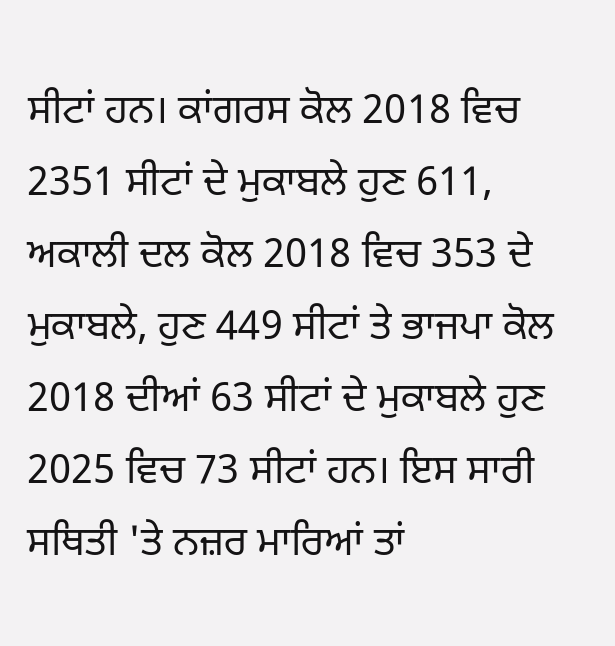ਸੀਟਾਂ ਹਨ। ਕਾਂਗਰਸ ਕੋਲ 2018 ਵਿਚ 2351 ਸੀਟਾਂ ਦੇ ਮੁਕਾਬਲੇ ਹੁਣ 611, ਅਕਾਲੀ ਦਲ ਕੋਲ 2018 ਵਿਚ 353 ਦੇ ਮੁਕਾਬਲੇ, ਹੁਣ 449 ਸੀਟਾਂ ਤੇ ਭਾਜਪਾ ਕੋਲ 2018 ਦੀਆਂ 63 ਸੀਟਾਂ ਦੇ ਮੁਕਾਬਲੇ ਹੁਣ 2025 ਵਿਚ 73 ਸੀਟਾਂ ਹਨ। ਇਸ ਸਾਰੀ ਸਥਿਤੀ 'ਤੇ ਨਜ਼ਰ ਮਾਰਿਆਂ ਤਾਂ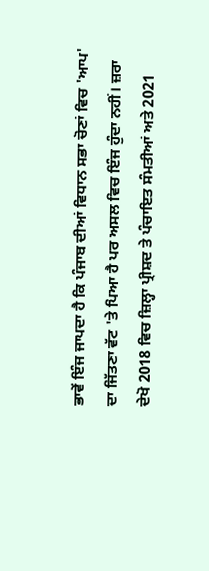ਭਾਵੇਂ ਇੰਜ ਜਾਪਦਾ ਹੈ ਕਿ ਪੰਜਾਬ ਦੀਆਂ ਵਿਧਾਨ ਸਭਾ ਚੋਣਾਂ ਵਿਚ 'ਆਪ' ਦਾ ਜਿੱਤਣਾ ਵੱਟ 'ਤੇ ਪਿਆ ਹੈ ਪਰ ਅਸਲ ਵਿਚ ਇੰਜ ਹੁੰਦਾ ਨਹੀਂ। ਜ਼ਰਾ ਦੇਖੋ 2018 ਵਿਚ ਜ਼ਿਲ੍ਹਾ ਪ੍ਰੀਸ਼ਦ ਤੇ ਪੰਚਾਇਤ ਸੰਮਤੀਆਂ ਅਤੇ 2021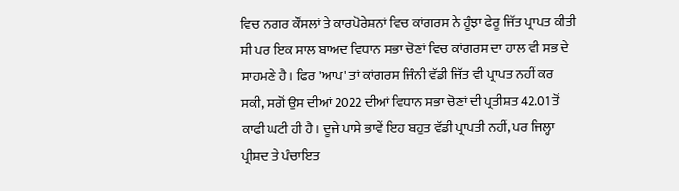ਵਿਚ ਨਗਰ ਕੌਂਸਲਾਂ ਤੇ ਕਾਰਪੋਰੇਸ਼ਨਾਂ ਵਿਚ ਕਾਂਗਰਸ ਨੇ ਹੂੰਝਾ ਫੇਰੂ ਜਿੱਤ ਪ੍ਰਾਪਤ ਕੀਤੀ ਸੀ ਪਰ ਇਕ ਸਾਲ ਬਾਅਦ ਵਿਧਾਨ ਸਭਾ ਚੋਣਾਂ ਵਿਚ ਕਾਂਗਰਸ ਦਾ ਹਾਲ ਵੀ ਸਭ ਦੇ ਸਾਹਮਣੇ ਹੈ। ਫਿਰ 'ਆਪ' ਤਾਂ ਕਾਂਗਰਸ ਜਿੰਨੀ ਵੱਡੀ ਜਿੱਤ ਵੀ ਪ੍ਰਾਪਤ ਨਹੀਂ ਕਰ ਸਕੀ, ਸਗੋਂ ਉਸ ਦੀਆਂ 2022 ਦੀਆਂ ਵਿਧਾਨ ਸਭਾ ਚੋਣਾਂ ਦੀ ਪ੍ਰਤੀਸ਼ਤ 42.01 ਤੋਂ ਕਾਫੀ ਘਟੀ ਹੀ ਹੈ। ਦੂਜੇ ਪਾਸੇ ਭਾਵੇਂ ਇਹ ਬਹੁਤ ਵੱਡੀ ਪ੍ਰਾਪਤੀ ਨਹੀਂ, ਪਰ ਜਿਲ੍ਹਾ ਪ੍ਰੀਸ਼ਦ ਤੇ ਪੰਚਾਇਤ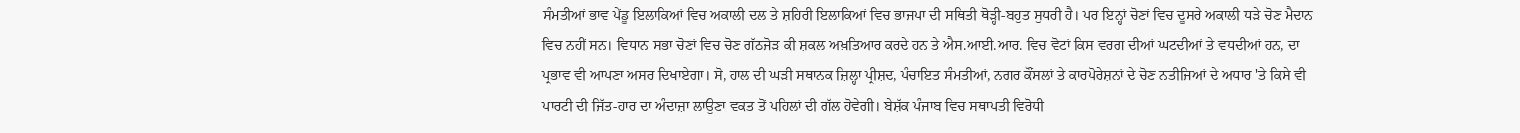ਸੰਮਤੀਆਂ ਭਾਵ ਪੇਂਡੂ ਇਲਾਕਿਆਂ ਵਿਚ ਅਕਾਲੀ ਦਲ ਤੇ ਸ਼ਹਿਰੀ ਇਲਾਕਿਆਂ ਵਿਚ ਭਾਜਪਾ ਦੀ ਸਥਿਤੀ ਥੋੜ੍ਹੀ-ਬਹੁਤ ਸੁਧਰੀ ਹੈ। ਪਰ ਇਨ੍ਹਾਂ ਚੋਣਾਂ ਵਿਚ ਦੂਸਰੇ ਅਕਾਲੀ ਧੜੇ ਚੋਣ ਮੈਦਾਨ ਵਿਚ ਨਹੀਂ ਸਨ। ਵਿਧਾਨ ਸਭਾ ਚੋਣਾਂ ਵਿਚ ਚੋਣ ਗੱਠਜੋੜ ਕੀ ਸ਼ਕਲ ਅਖ਼ਤਿਆਰ ਕਰਦੇ ਹਨ ਤੇ ਐਸ.ਆਈ.ਆਰ. ਵਿਚ ਵੋਟਾਂ ਕਿਸ ਵਰਗ ਦੀਆਂ ਘਟਦੀਆਂ ਤੇ ਵਧਦੀਆਂ ਹਨ, ਦਾ ਪ੍ਰਭਾਵ ਵੀ ਆਪਣਾ ਅਸਰ ਦਿਖਾਏਗਾ। ਸੋ, ਹਾਲ ਦੀ ਘੜੀ ਸਥਾਨਕ ਜ਼ਿਲ੍ਹਾ ਪ੍ਰੀਸ਼ਦ, ਪੰਚਾਇਤ ਸੰਮਤੀਆਂ, ਨਗਰ ਕੌਂਸਲਾਂ ਤੇ ਕਾਰਪੋਰੇਸ਼ਨਾਂ ਦੇ ਚੋਣ ਨਤੀਜਿਆਂ ਦੇ ਅਧਾਰ 'ਤੇ ਕਿਸੇ ਵੀ ਪਾਰਟੀ ਦੀ ਜਿੱਤ-ਹਾਰ ਦਾ ਅੰਦਾਜ਼ਾ ਲਾਉਣਾ ਵਕਤ ਤੋਂ ਪਹਿਲਾਂ ਦੀ ਗੱਲ ਹੋਵੇਗੀ। ਬੇਸ਼ੱਕ ਪੰਜਾਬ ਵਿਚ ਸਥਾਪਤੀ ਵਿਰੋਧੀ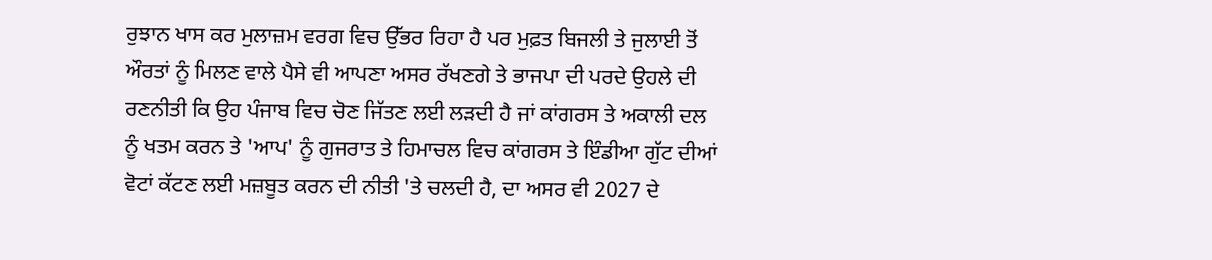ਰੁਝਾਨ ਖਾਸ ਕਰ ਮੁਲਾਜ਼ਮ ਵਰਗ ਵਿਚ ਉੱਭਰ ਰਿਹਾ ਹੈ ਪਰ ਮੁਫ਼ਤ ਬਿਜਲੀ ਤੇ ਜੁਲਾਈ ਤੋਂ ਔਰਤਾਂ ਨੂੰ ਮਿਲਣ ਵਾਲੇ ਪੈਸੇ ਵੀ ਆਪਣਾ ਅਸਰ ਰੱਖਣਗੇ ਤੇ ਭਾਜਪਾ ਦੀ ਪਰਦੇ ਉਹਲੇ ਦੀ ਰਣਨੀਤੀ ਕਿ ਉਹ ਪੰਜਾਬ ਵਿਚ ਚੋਣ ਜਿੱਤਣ ਲਈ ਲੜਦੀ ਹੈ ਜਾਂ ਕਾਂਗਰਸ ਤੇ ਅਕਾਲੀ ਦਲ ਨੂੰ ਖਤਮ ਕਰਨ ਤੇ 'ਆਪ' ਨੂੰ ਗੁਜਰਾਤ ਤੇ ਹਿਮਾਚਲ ਵਿਚ ਕਾਂਗਰਸ ਤੇ ਇੰਡੀਆ ਗੁੱਟ ਦੀਆਂ ਵੋਟਾਂ ਕੱਟਣ ਲਈ ਮਜ਼ਬੂਤ ਕਰਨ ਦੀ ਨੀਤੀ 'ਤੇ ਚਲਦੀ ਹੈ, ਦਾ ਅਸਰ ਵੀ 2027 ਦੇ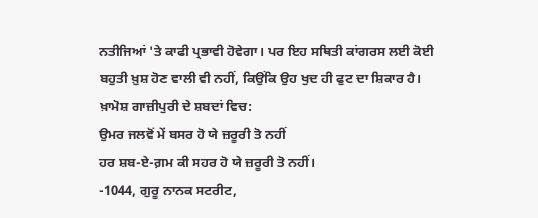ਨਤੀਜਿਆਂ 'ਤੇ ਕਾਫੀ ਪ੍ਰਭਾਵੀ ਹੋਵੇਗਾ। ਪਰ ਇਹ ਸਥਿਤੀ ਕਾਂਗਰਸ ਲਈ ਕੋਈ ਬਹੁਤੀ ਖ਼ੁਸ਼ ਹੋਣ ਵਾਲੀ ਵੀ ਨਹੀਂ, ਕਿਉਂਕਿ ਉਹ ਖੁਦ ਹੀ ਫੁਟ ਦਾ ਸ਼ਿਕਾਰ ਹੈ। ਖ਼ਾਮੋਸ਼ ਗਾਜ਼ੀਪੁਰੀ ਦੇ ਸ਼ਬਦਾਂ ਵਿਚ:
ਉਮਰ ਜਲਵੋਂ ਮੇਂ ਬਸਰ ਹੋ ਯੇ ਜ਼ਰੂਰੀ ਤੋ ਨਹੀਂ
ਹਰ ਸ਼ਬ-ਏ-ਗ਼ਮ ਕੀ ਸਹਰ ਹੋ ਯੇ ਜ਼ਰੂਰੀ ਤੋ ਨਹੀਂ।
-1044, ਗੁਰੂ ਨਾਨਕ ਸਟਰੀਟ,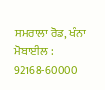ਸਮਰਾਲਾ ਰੋਡ, ਖੰਨਾ
ਮੋਬਾਈਲ : 92168-60000